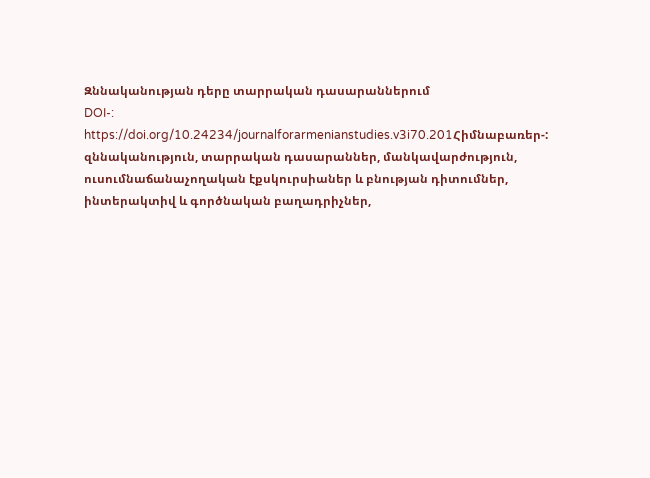Զննականության դերը տարրական դասարաններում
DOI-:
https://doi.org/10.24234/journalforarmenianstudies.v3i70.201Հիմնաբառեր-:
զննականություն, տարրական դասարաններ, մանկավարժություն, ուսումնաճանաչողական էքսկուրսիաներ և բնության դիտումներ, ինտերակտիվ և գործնական բաղադրիչներ,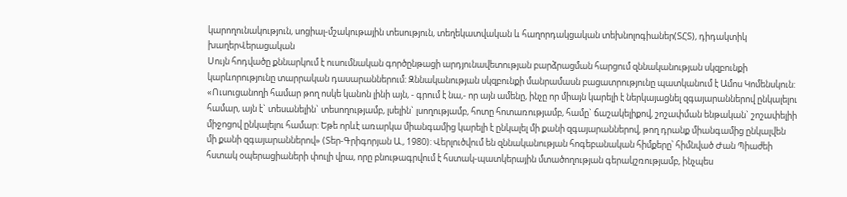կարողունակություն, սոցիալ-մշակութային տեսություն, տեղեկատվական և հաղորդակցական տեխնոլոգիաներ(ՏՀՏ), դիդակտիկ խաղերՎերացական
Սույն հոդվածը քննարկում է ուսումնական գործընթացի արդյունավետության բարձրացման հարցում զննականության սկզբունքի կարևորությունը տարրական դասարաններում: Զննականության սկզբունքի մանրամասն բացատրությունը պատկանում է Ամոս Կոմենսկուն: «Ուսուցանողի համար թող ոսկե կանոն լինի այն, - գրում է նա,- որ այն ամենը, ինչը որ միայն կարելի է ներկայացնել զգայարաններով ընկալելու համար, այն է` տեսանելին` տեսողությամբ, լսելին` լսողությամբ, հոտը հոտառությամբ, համը` ճաշակելիքով, շոշափման ենթական` շոշափելիի միջոցով ընկալելու համար: Եթե որևէ առարկա միանգամից կարելի է ընկալել մի քանի զգայարաններով, թող դրանք միանգամից ընկալվեն մի քանի զգայարաններով» (Տեր-Գրիգորյան Ա., 1980): Վերլուծվում են զննականության հոգեբանական հիմքերը՝ հիմնված Ժան Պիաժեի հստակ օպերացիաների փուլի վրա, որը բնութագրվում է հստակ-պատկերային մտածողության գերակշռությամբ, ինչպես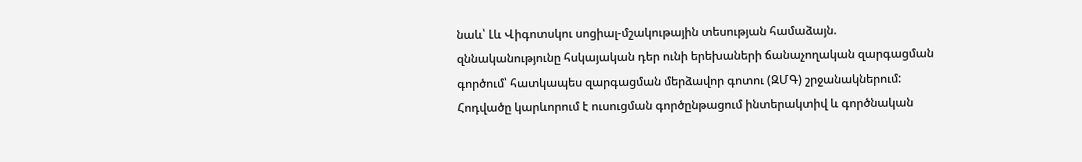նաև՝ Լև Վիգոտսկու սոցիալ-մշակութային տեսության համաձայն. զննականությունը հսկայական դեր ունի երեխաների ճանաչողական զարգացման գործում՝ հատկապես զարգացման մերձավոր գոտու (ԶՄԳ) շրջանակներում: Հոդվածը կարևորում է ուսուցման գործընթացում ինտերակտիվ և գործնական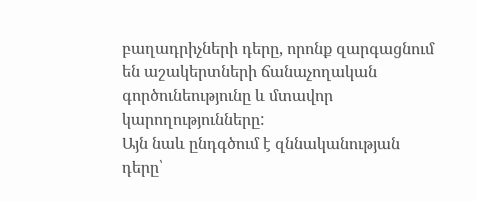բաղադրիչների դերը, որոնք զարգացնում են աշակերտների ճանաչողական գործունեությունը և մտավոր կարողությունները:
Այն նաև ընդգծում է զննականության դերը՝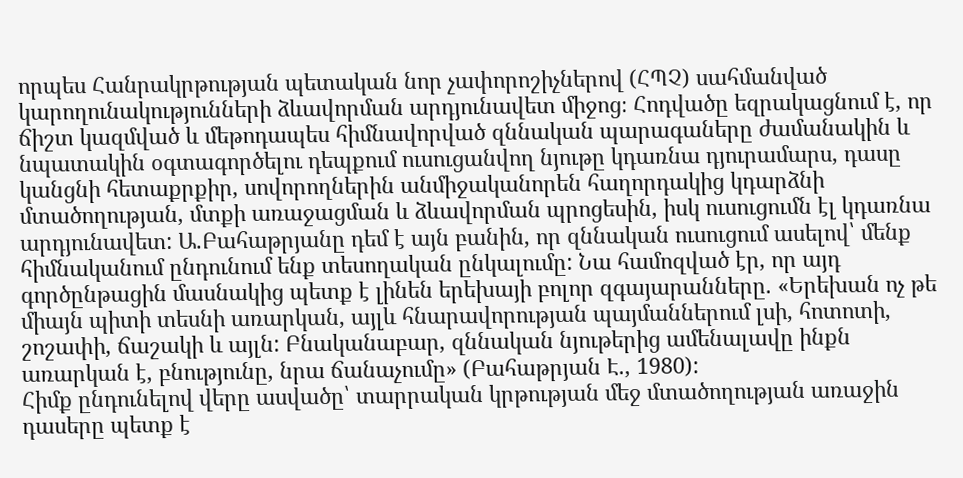որպես Հանրակրթության պետական նոր չափորոշիչներով (ՀՊՉ) սահմանված կարողունակությունների ձևավորման արդյունավետ միջոց։ Հոդվածը եզրակացնում է, որ ճիշտ կազմված և մեթոդապես հիմնավորված զննական պարագաները ժամանակին և նպատակին օգտագործելու դեպքում ուսուցանվող նյութը կդառնա դյուրամարս, դասը կանցնի հետաքրքիր, սովորողներին անմիջականորեն հաղորդակից կդարձնի մտածողության, մտքի առաջացման և ձևավորման պրոցեսին, իսկ ուսուցումն էլ կդառնա արդյունավետ: Ա.Բահաթրյանը դեմ է այն բանին, որ զննական ուսուցում ասելով՝ մենք հիմնականում ընդունում ենք տեսողական ընկալումը: Նա համոզված էր, որ այդ գործընթացին մասնակից պետք է լինեն երեխայի բոլոր զգայարանները. «Երեխան ոչ թե միայն պիտի տեսնի առարկան, այլև հնարավորության պայմաններում լսի, հոտոտի, շոշափի, ճաշակի և այլն: Բնականաբար, զննական նյութերից ամենալավը ինքն առարկան է, բնությունը, նրա ճանաչումը» (Բահաթրյան Է., 1980):
Հիմք ընդունելով վերը ասվածը՝ տարրական կրթության մեջ մտածողության առաջին դասերը պետք է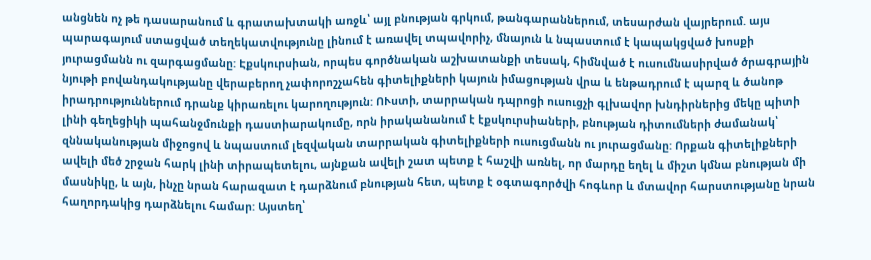անցնեն ոչ թե դասարանում և գրատախտակի առջև՝ այլ բնության գրկում, թանգարաններում, տեսարժան վայրերում. այս պարագայում ստացված տեղեկատվությունը լինում է առավել տպավորիչ, մնայուն և նպաստում է կապակցված խոսքի յուրացմանն ու զարգացմանը: Էքսկուրսիան, որպես գործնական աշխատանքի տեսակ, հիմնված է ուսումնասիրված ծրագրային նյութի բովանդակությանը վերաբերող չափորոշչահեն գիտելիքների կայուն իմացության վրա և ենթադրում է պարզ և ծանոթ իրադրություններում դրանք կիրառելու կարողություն: ՈՒստի, տարրական դպրոցի ուսուցչի գլխավոր խնդիրներից մեկը պիտի լինի գեղեցիկի պահանջմունքի դաստիարակումը, որն իրականանում է էքսկուրսիաների, բնության դիտումների ժամանակ՝ զննականության միջոցով և նպաստում լեզվական տարրական գիտելիքների ուսուցմանն ու յուրացմանը: Որքան գիտելիքների ավելի մեծ շրջան հարկ լինի տիրապետելու, այնքան ավելի շատ պետք է հաշվի առնել, որ մարդը եղել և միշտ կմնա բնության մի մասնիկը, և այն, ինչը նրան հարազատ է դարձնում բնության հետ, պետք է օգտագործվի հոգևոր և մտավոր հարստությանը նրան հաղորդակից դարձնելու համար: Այստեղ՝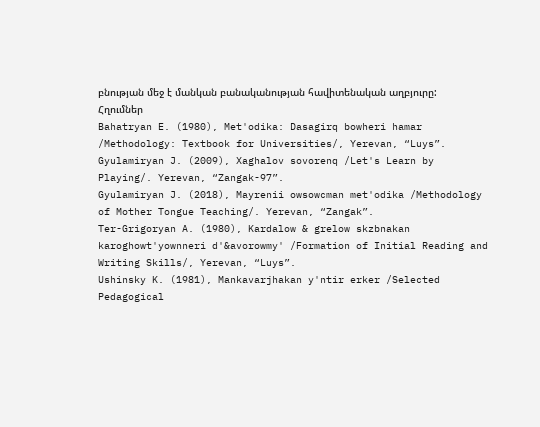բնության մեջ է մանկան բանականության հավիտենական աղբյուրը:
Հղումներ
Bahatryan E. (1980), Met'odika: Dasagirq bowheri hamar /Methodology: Textbook for Universities/, Yerevan, “Luys”.
Gyulamiryan J. (2009), Xaghalov sovorenq /Let's Learn by Playing/. Yerevan, “Zangak-97”.
Gyulamiryan J. (2018), Mayrenii owsowcman met'odika /Methodology of Mother Tongue Teaching/. Yerevan, “Zangak”.
Ter-Grigoryan A. (1980), Kardalow & grelow skzbnakan karoghowt'yownneri d'&avorowmy' /Formation of Initial Reading and Writing Skills/, Yerevan, “Luys”.
Ushinsky K. (1981), Mankavarjhakan y'ntir erker /Selected Pedagogical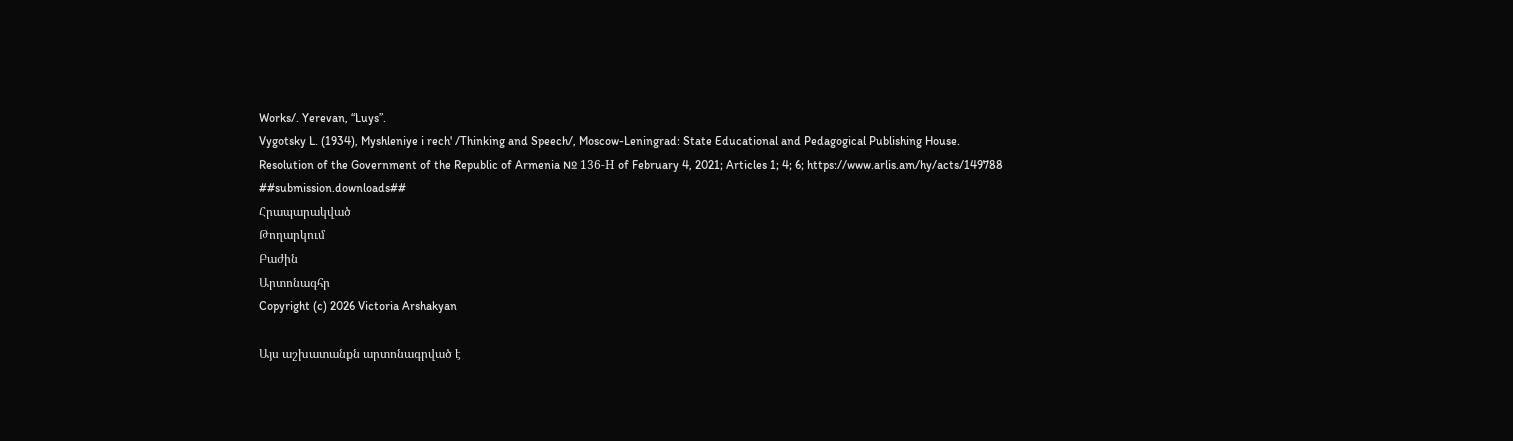Works/. Yerevan, “Luys”.
Vygotsky L. (1934), Myshleniye i rech' /Thinking and Speech/, Moscow-Leningrad: State Educational and Pedagogical Publishing House.
Resolution of the Government of the Republic of Armenia № 136-Н of February 4, 2021; Articles 1; 4; 6; https://www.arlis.am/hy/acts/149788
##submission.downloads##
Հրապարակված
Թողարկում
Բաժին
Արտոնագհր
Copyright (c) 2026 Victoria Arshakyan

Այս աշխատանքն արտոնագրված է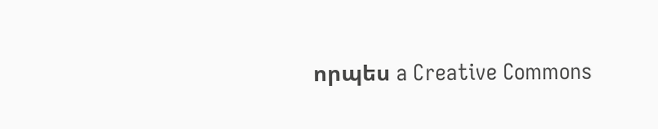որպես a Creative Commons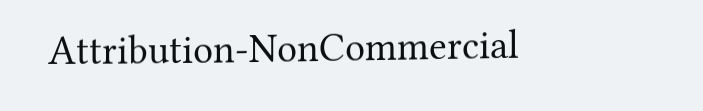Attribution-NonCommercial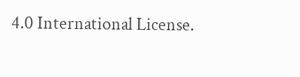4.0 International License.